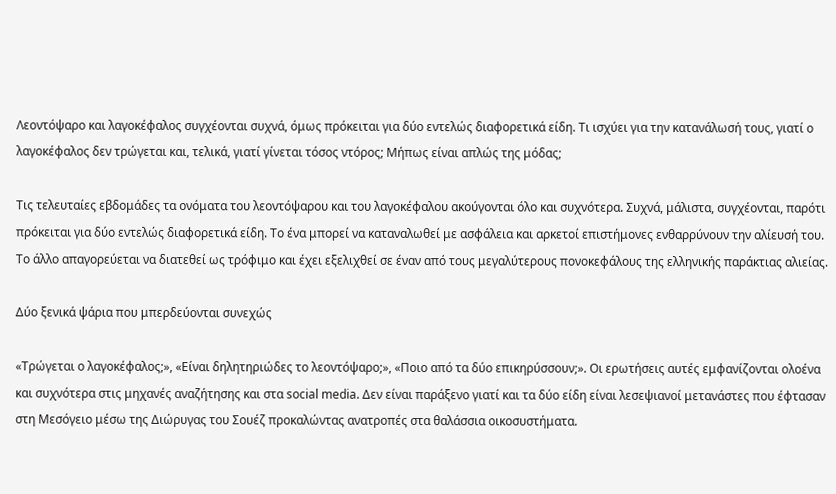Λεοντόψαρο και λαγοκέφαλος συγχέονται συχνά, όμως πρόκειται για δύο εντελώς διαφορετικά είδη. Τι ισχύει για την κατανάλωσή τους, γιατί ο λαγοκέφαλος δεν τρώγεται και, τελικά, γιατί γίνεται τόσος ντόρος; Μήπως είναι απλώς της μόδας;

Τις τελευταίες εβδομάδες τα ονόματα του λεοντόψαρου και του λαγοκέφαλου ακούγονται όλο και συχνότερα. Συχνά, μάλιστα, συγχέονται, παρότι πρόκειται για δύο εντελώς διαφορετικά είδη. Το ένα μπορεί να καταναλωθεί με ασφάλεια και αρκετοί επιστήμονες ενθαρρύνουν την αλίευσή του. Το άλλο απαγορεύεται να διατεθεί ως τρόφιμο και έχει εξελιχθεί σε έναν από τους μεγαλύτερους πονοκεφάλους της ελληνικής παράκτιας αλιείας.

Δύο ξενικά ψάρια που μπερδεύονται συνεχώς

«Τρώγεται ο λαγοκέφαλος;», «Είναι δηλητηριώδες το λεοντόψαρο;», «Ποιο από τα δύο επικηρύσσουν;». Οι ερωτήσεις αυτές εμφανίζονται ολοένα και συχνότερα στις μηχανές αναζήτησης και στα social media. Δεν είναι παράξενο γιατί και τα δύο είδη είναι λεσεψιανοί μετανάστες που έφτασαν στη Μεσόγειο μέσω της Διώρυγας του Σουέζ προκαλώντας ανατροπές στα θαλάσσια οικοσυστήματα.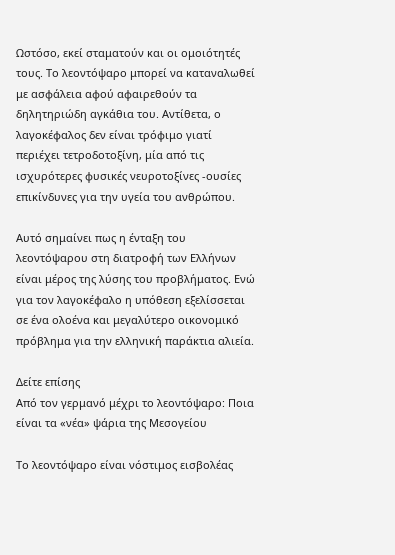Ωστόσο, εκεί σταματούν και οι ομοιότητές τους. Το λεοντόψαρο μπορεί να καταναλωθεί με ασφάλεια αφού αφαιρεθούν τα δηλητηριώδη αγκάθια του. Αντίθετα, ο λαγοκέφαλος δεν είναι τρόφιμο γιατί περιέχει τετροδοτοξίνη, μία από τις ισχυρότερες φυσικές νευροτοξίνες -ουσίες επικίνδυνες για την υγεία του ανθρώπου.

Αυτό σημαίνει πως η ένταξη του λεοντόψαρου στη διατροφή των Ελλήνων είναι μέρος της λύσης του προβλήματος. Ενώ για τον λαγοκέφαλο η υπόθεση εξελίσσεται σε ένα ολοένα και μεγαλύτερο οικονομικό πρόβλημα για την ελληνική παράκτια αλιεία.

Δείτε επίσης
Από τον γερμανό μέχρι το λεοντόψαρο: Ποια είναι τα «νέα» ψάρια της Μεσογείου

Το λεοντόψαρο είναι νόστιμος εισβολέας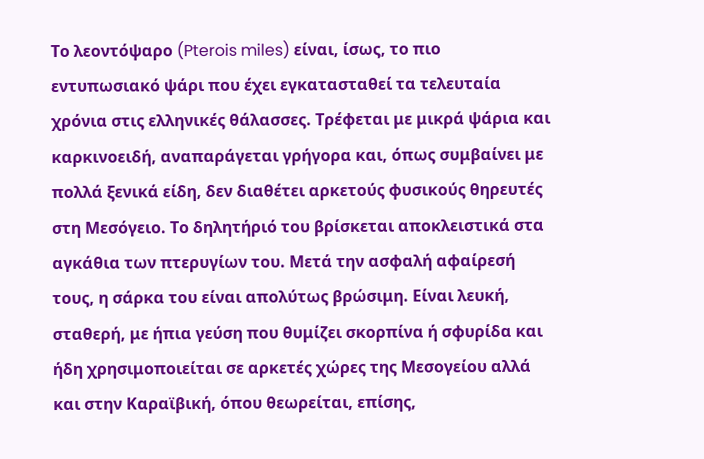Το λεοντόψαρο (Pterois miles) είναι, ίσως, το πιο εντυπωσιακό ψάρι που έχει εγκατασταθεί τα τελευταία χρόνια στις ελληνικές θάλασσες. Τρέφεται με μικρά ψάρια και καρκινοειδή, αναπαράγεται γρήγορα και, όπως συμβαίνει με πολλά ξενικά είδη, δεν διαθέτει αρκετούς φυσικούς θηρευτές στη Μεσόγειο. Το δηλητήριό του βρίσκεται αποκλειστικά στα αγκάθια των πτερυγίων του. Μετά την ασφαλή αφαίρεσή τους, η σάρκα του είναι απολύτως βρώσιμη. Είναι λευκή, σταθερή, με ήπια γεύση που θυμίζει σκορπίνα ή σφυρίδα και ήδη χρησιμοποιείται σε αρκετές χώρες της Μεσογείου αλλά και στην Καραϊβική, όπου θεωρείται, επίσης,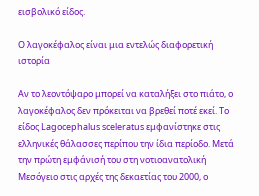εισβολικό είδος.

Ο λαγοκέφαλος είναι μια εντελώς διαφορετική ιστορία

Αν το λεοντόψαρο μπορεί να καταλήξει στο πιάτο, ο λαγοκέφαλος δεν πρόκειται να βρεθεί ποτέ εκεί. Το είδος Lagocephalus sceleratus εμφανίστηκε στις ελληνικές θάλασσες περίπου την ίδια περίοδο. Μετά την πρώτη εμφάνισή του στη νοτιοανατολική Μεσόγειο στις αρχές της δεκαετίας του 2000, ο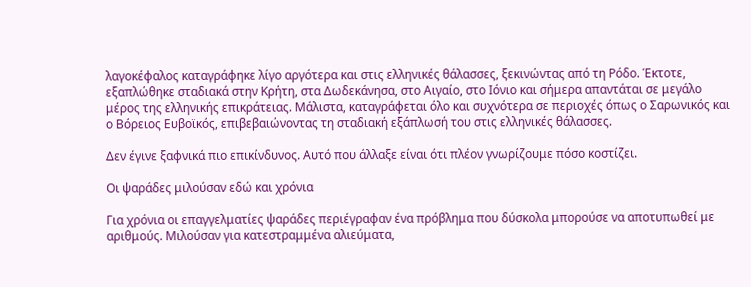λαγοκέφαλος καταγράφηκε λίγο αργότερα και στις ελληνικές θάλασσες, ξεκινώντας από τη Ρόδο. Έκτοτε, εξαπλώθηκε σταδιακά στην Κρήτη, στα Δωδεκάνησα, στο Αιγαίο, στο Ιόνιο και σήμερα απαντάται σε μεγάλο μέρος της ελληνικής επικράτειας. Μάλιστα, καταγράφεται όλο και συχνότερα σε περιοχές όπως ο Σαρωνικός και ο Βόρειος Ευβοϊκός, επιβεβαιώνοντας τη σταδιακή εξάπλωσή του στις ελληνικές θάλασσες.

Δεν έγινε ξαφνικά πιο επικίνδυνος. Αυτό που άλλαξε είναι ότι πλέον γνωρίζουμε πόσο κοστίζει.

Οι ψαράδες μιλούσαν εδώ και χρόνια

Για χρόνια οι επαγγελματίες ψαράδες περιέγραφαν ένα πρόβλημα που δύσκολα μπορούσε να αποτυπωθεί με αριθμούς. Μιλούσαν για κατεστραμμένα αλιεύματα,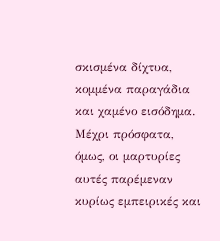σκισμένα δίχτυα, κομμένα παραγάδια και χαμένο εισόδημα. Μέχρι πρόσφατα, όμως, οι μαρτυρίες αυτές παρέμεναν κυρίως εμπειρικές και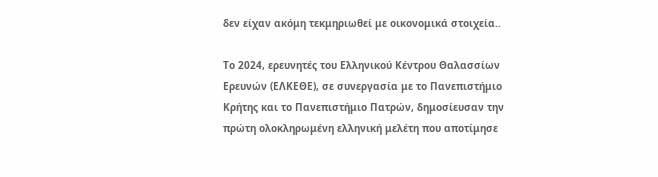δεν είχαν ακόμη τεκμηριωθεί με οικονομικά στοιχεία..

Το 2024, ερευνητές του Ελληνικού Κέντρου Θαλασσίων Ερευνών (ΕΛΚΕΘΕ), σε συνεργασία με το Πανεπιστήμιο Κρήτης και το Πανεπιστήμιο Πατρών, δημοσίευσαν την πρώτη ολοκληρωμένη ελληνική μελέτη που αποτίμησε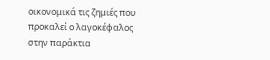οικονομικά τις ζημιές που προκαλεί ο λαγοκέφαλος στην παράκτια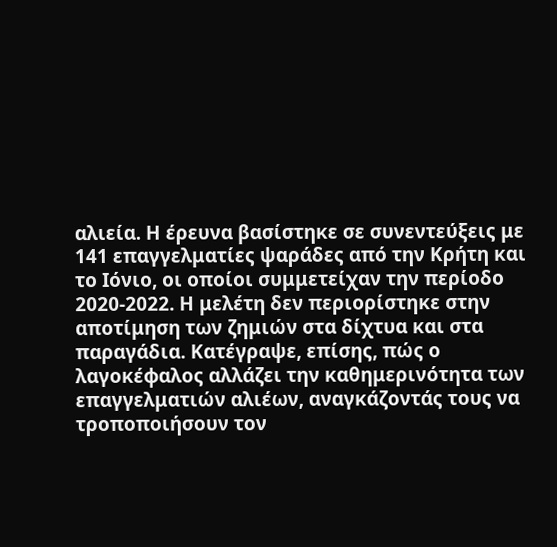αλιεία. Η έρευνα βασίστηκε σε συνεντεύξεις με 141 επαγγελματίες ψαράδες από την Κρήτη και το Ιόνιο, οι οποίοι συμμετείχαν την περίοδο 2020-2022. Η μελέτη δεν περιορίστηκε στην αποτίμηση των ζημιών στα δίχτυα και στα παραγάδια. Κατέγραψε, επίσης, πώς ο λαγοκέφαλος αλλάζει την καθημερινότητα των επαγγελματιών αλιέων, αναγκάζοντάς τους να τροποποιήσουν τον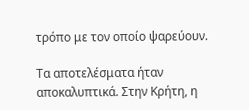τρόπο με τον οποίο ψαρεύουν.

Τα αποτελέσματα ήταν αποκαλυπτικά. Στην Κρήτη, η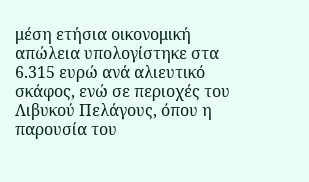μέση ετήσια οικονομική απώλεια υπολογίστηκε στα 6.315 ευρώ ανά αλιευτικό σκάφος, ενώ σε περιοχές του Λιβυκού Πελάγους, όπου η παρουσία του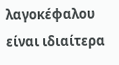λαγοκέφαλου είναι ιδιαίτερα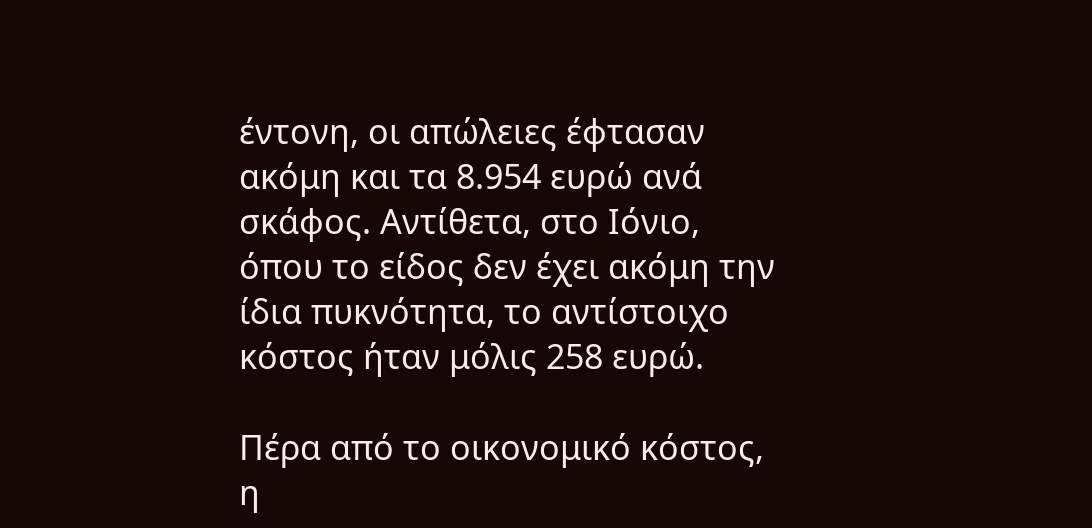έντονη, οι απώλειες έφτασαν ακόμη και τα 8.954 ευρώ ανά σκάφος. Αντίθετα, στο Ιόνιο, όπου το είδος δεν έχει ακόμη την ίδια πυκνότητα, το αντίστοιχο κόστος ήταν μόλις 258 ευρώ.

Πέρα από το οικονομικό κόστος, η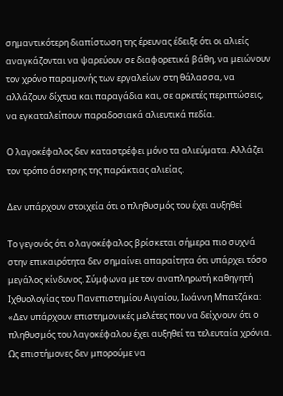σημαντικότερη διαπίστωση της έρευνας έδειξε ότι οι αλιείς αναγκάζονται να ψαρεύουν σε διαφορετικά βάθη, να μειώνουν τον χρόνο παραμονής των εργαλείων στη θάλασσα, να αλλάζουν δίχτυα και παραγάδια και, σε αρκετές περιπτώσεις, να εγκαταλείπουν παραδοσιακά αλιευτικά πεδία.

Ο λαγοκέφαλος δεν καταστρέφει μόνο τα αλιεύματα. Αλλάζει τον τρόπο άσκησης της παράκτιας αλιείας.

Δεν υπάρχουν στοιχεία ότι ο πληθυσμός του έχει αυξηθεί

Το γεγονός ότι ο λαγοκέφαλος βρίσκεται σήμερα πιο συχνά στην επικαιρότητα δεν σημαίνει απαραίτητα ότι υπάρχει τόσο μεγάλος κίνδυνος. Σύμφωνα με τον αναπληρωτή καθηγητή Ιχθυολογίας του Πανεπιστημίου Αιγαίου, Ιωάννη Μπατζάκα: «Δεν υπάρχουν επιστημονικές μελέτες που να δείχνουν ότι ο πληθυσμός του λαγοκέφαλου έχει αυξηθεί τα τελευταία χρόνια. Ως επιστήμονες δεν μπορούμε να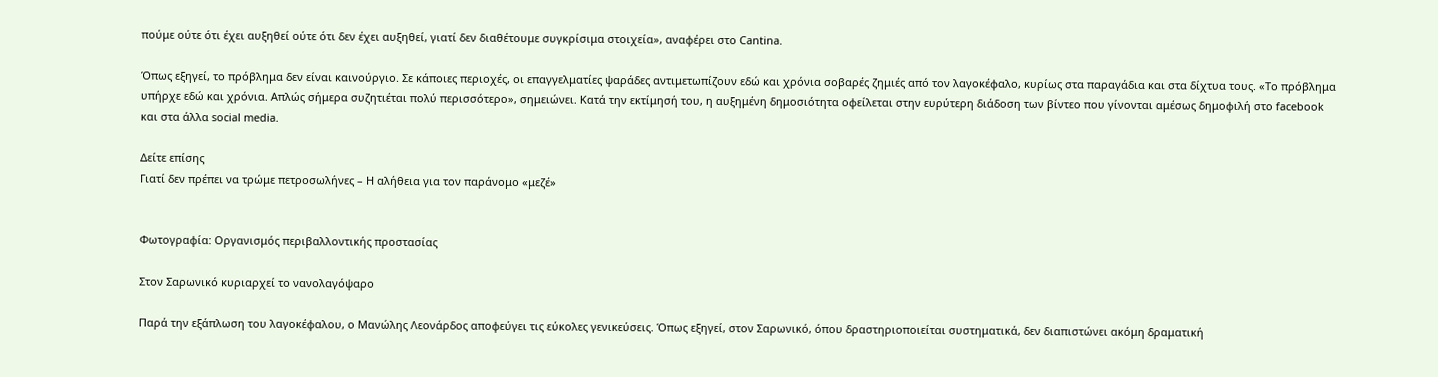πούμε ούτε ότι έχει αυξηθεί ούτε ότι δεν έχει αυξηθεί, γιατί δεν διαθέτουμε συγκρίσιμα στοιχεία», αναφέρει στο Cantina.

Όπως εξηγεί, το πρόβλημα δεν είναι καινούργιο. Σε κάποιες περιοχές, οι επαγγελματίες ψαράδες αντιμετωπίζουν εδώ και χρόνια σοβαρές ζημιές από τον λαγοκέφαλο, κυρίως στα παραγάδια και στα δίχτυα τους. «Το πρόβλημα υπήρχε εδώ και χρόνια. Απλώς σήμερα συζητιέται πολύ περισσότερο», σημειώνει. Κατά την εκτίμησή του, η αυξημένη δημοσιότητα οφείλεται στην ευρύτερη διάδοση των βίντεο που γίνονται αμέσως δημοφιλή στο facebook και στα άλλα social media.

Δείτε επίσης
Γιατί δεν πρέπει να τρώμε πετροσωλήνες – Η αλήθεια για τον παράνομο «μεζέ»


Φωτογραφία: Οργανισμός περιβαλλοντικής προστασίας

Στον Σαρωνικό κυριαρχεί το νανολαγόψαρο

Παρά την εξάπλωση του λαγοκέφαλου, ο Μανώλης Λεονάρδος αποφεύγει τις εύκολες γενικεύσεις. Όπως εξηγεί, στον Σαρωνικό, όπου δραστηριοποιείται συστηματικά, δεν διαπιστώνει ακόμη δραματική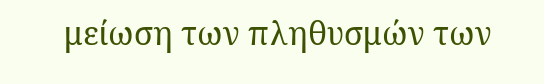μείωση των πληθυσμών των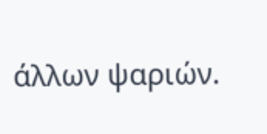άλλων ψαριών.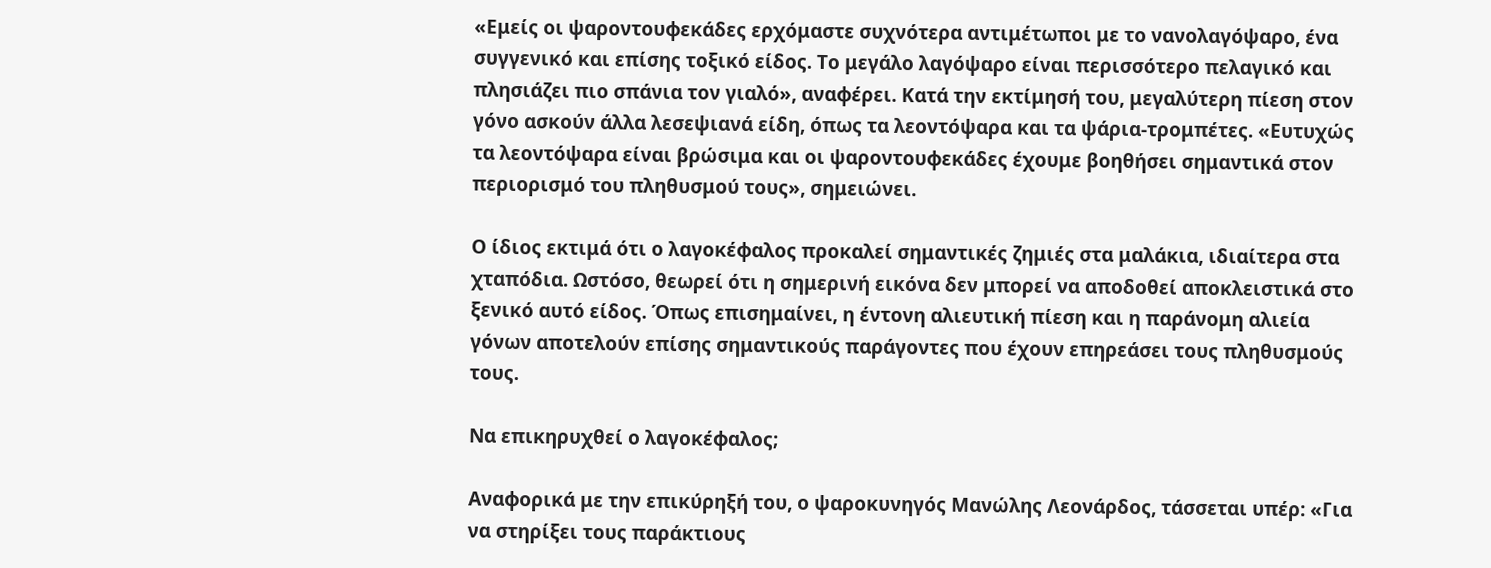«Εμείς οι ψαροντουφεκάδες ερχόμαστε συχνότερα αντιμέτωποι με το νανολαγόψαρο, ένα συγγενικό και επίσης τοξικό είδος. Το μεγάλο λαγόψαρο είναι περισσότερο πελαγικό και πλησιάζει πιο σπάνια τον γιαλό», αναφέρει. Κατά την εκτίμησή του, μεγαλύτερη πίεση στον γόνο ασκούν άλλα λεσεψιανά είδη, όπως τα λεοντόψαρα και τα ψάρια-τρομπέτες. «Ευτυχώς τα λεοντόψαρα είναι βρώσιμα και οι ψαροντουφεκάδες έχουμε βοηθήσει σημαντικά στον περιορισμό του πληθυσμού τους», σημειώνει.

Ο ίδιος εκτιμά ότι ο λαγοκέφαλος προκαλεί σημαντικές ζημιές στα μαλάκια, ιδιαίτερα στα χταπόδια. Ωστόσο, θεωρεί ότι η σημερινή εικόνα δεν μπορεί να αποδοθεί αποκλειστικά στο ξενικό αυτό είδος. Όπως επισημαίνει, η έντονη αλιευτική πίεση και η παράνομη αλιεία γόνων αποτελούν επίσης σημαντικούς παράγοντες που έχουν επηρεάσει τους πληθυσμούς τους.

Να επικηρυχθεί ο λαγοκέφαλος;

Αναφορικά με την επικύρηξή του, ο ψαροκυνηγός Μανώλης Λεονάρδος, τάσσεται υπέρ: «Για να στηρίξει τους παράκτιους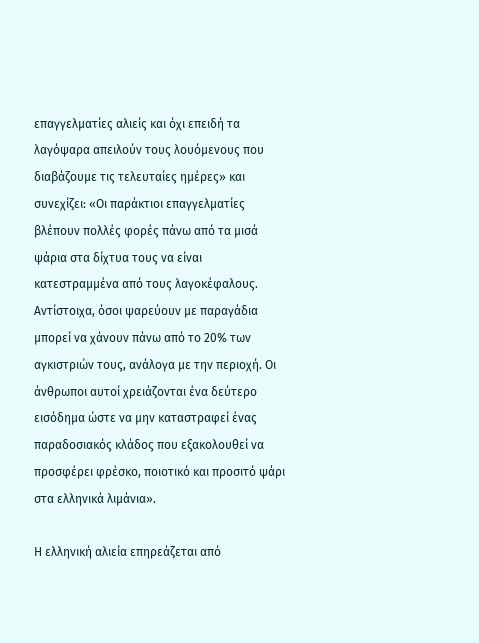επαγγελματίες αλιείς και όχι επειδή τα λαγόψαρα απειλούν τους λουόμενους που διαβάζουμε τις τελευταίες ημέρες» και συνεχίζει: «Οι παράκτιοι επαγγελματίες βλέπουν πολλές φορές πάνω από τα μισά ψάρια στα δίχτυα τους να είναι κατεστραμμένα από τους λαγοκέφαλους. Αντίστοιχα, όσοι ψαρεύουν με παραγάδια μπορεί να χάνουν πάνω από το 20% των αγκιστριών τους, ανάλογα με την περιοχή. Οι άνθρωποι αυτοί χρειάζονται ένα δεύτερο εισόδημα ώστε να μην καταστραφεί ένας παραδοσιακός κλάδος που εξακολουθεί να προσφέρει φρέσκο, ποιοτικό και προσιτό ψάρι στα ελληνικά λιμάνια».

Η ελληνική αλιεία επηρεάζεται από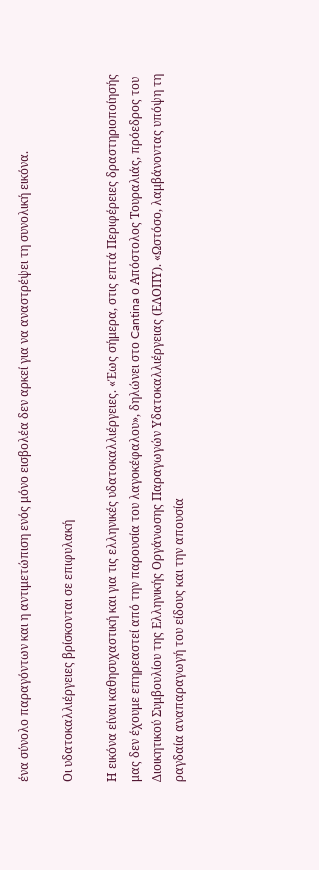ένα σύνολο παραγόντων και η αντιμετώπιση ενός μόνο εισβολέα δεν αρκεί για να αναστρέψει τη συνολική εικόνα.

Οι υδατοκαλλιέργειες βρίσκονται σε επιφυλακή

Η εικόνα είναι καθησυχαστική και για τις ελληνικές υδατοκαλλιέργειες. «Έως σήμερα, στις επτά Περιφέρειες δραστηριοποίησής μας δεν έχουμε επηρεαστεί από την παρουσία του λαγοκέφαλου», δηλώνει στο Cantina ο Απόστολος Τουραλιάς, πρόεδρος του Διοικητικού Συμβουλίου της Ελληνικής Οργάνωσης Παραγωγών Υδατοκαλλιέργειας (ΕΛΟΠΥ). «Ωστόσο, λαμβάνοντας υπόψη τη ραγδαία αναπαραγωγή του είδους και την απουσία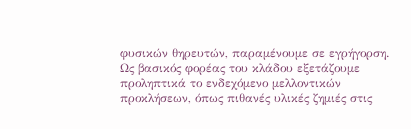φυσικών θηρευτών, παραμένουμε σε εγρήγορση. Ως βασικός φορέας του κλάδου εξετάζουμε προληπτικά το ενδεχόμενο μελλοντικών προκλήσεων, όπως πιθανές υλικές ζημιές στις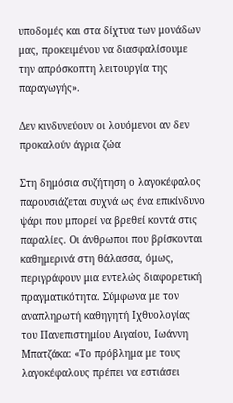υποδομές και στα δίχτυα των μονάδων μας, προκειμένου να διασφαλίσουμε την απρόσκοπτη λειτουργία της παραγωγής».

Δεν κινδυνεύουν οι λουόμενοι αν δεν προκαλούν άγρια ζώα

Στη δημόσια συζήτηση ο λαγοκέφαλος παρουσιάζεται συχνά ως ένα επικίνδυνο ψάρι που μπορεί να βρεθεί κοντά στις παραλίες. Οι άνθρωποι που βρίσκονται καθημερινά στη θάλασσα, όμως, περιγράφουν μια εντελώς διαφορετική πραγματικότητα. Σύμφωνα με τον αναπληρωτή καθηγητή Ιχθυολογίας του Πανεπιστημίου Αιγαίου, Ιωάννη Μπατζάκα: «Το πρόβλημα με τους λαγοκέφαλους πρέπει να εστιάσει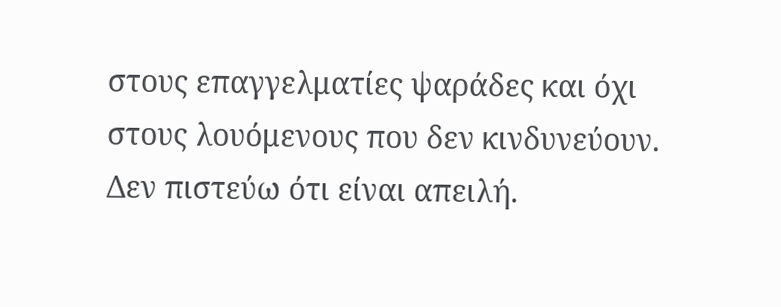στους επαγγελματίες ψαράδες και όχι στους λουόμενους που δεν κινδυνεύουν. Δεν πιστεύω ότι είναι απειλή.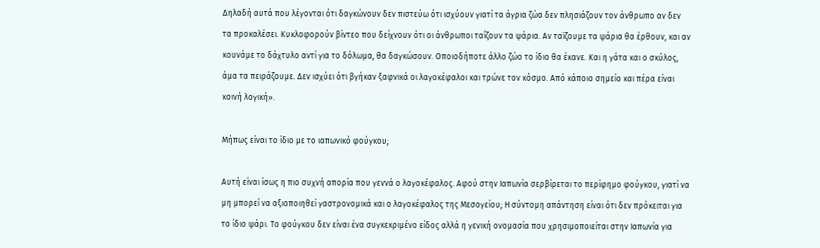Δηλαδή αυτά που λέγονται ότι δαγκώνουν δεν πιστεύω ότι ισχύουν γιατί τα άγρια ζώα δεν πλησιάζουν τον άνθρωπο αν δεν τα προκαλέσει. Κυκλοφορούν βίντεο που δείχνουν ότι οι άνθρωποι ταΐζουν τα ψάρια. Αν ταϊζουμε τα ψάρια θα έρθουν, και αν κουνάμε το δάχτυλο αντί για το δόλωμα, θα δαγκώσουν. Οποιοδήποτε άλλο ζώο το ίδιο θα έκανε. Και η γάτα και ο σκύλος, άμα τα πειράζουμε. Δεν ισχύει ότι βγήκαν ξαφνικά οι λαγοκέφαλοι και τρώνε τον κόσμο. Από κάποιο σημείο και πέρα είναι κοινή λογική».

Μήπως είναι το ίδιο με το ιαπωνικό φούγκου;

Αυτή είναι ίσως η πιο συχνή απορία που γεννά ο λαγοκέφαλος. Αφού στην Ιαπωνία σερβίρεται το περίφημο φούγκου, γιατί να μη μπορεί να αξιοποιηθεί γαστρονομικά και ο λαγοκέφαλος της Μεσογείου; Η σύντομη απάντηση είναι ότι δεν πρόκειται για το ίδιο ψάρι. Το φούγκου δεν είναι ένα συγκεκριμένο είδος αλλά η γενική ονομασία που χρησιμοποιείται στην Ιαπωνία για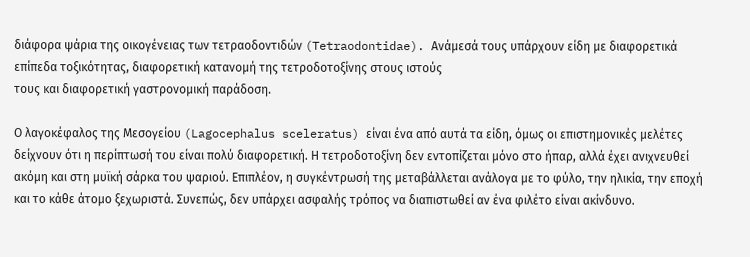διάφορα ψάρια της οικογένειας των τετραοδοντιδών (Tetraodontidae). Ανάμεσά τους υπάρχουν είδη με διαφορετικά επίπεδα τοξικότητας, διαφορετική κατανομή της τετροδοτοξίνης στους ιστούς
τους και διαφορετική γαστρονομική παράδοση.

Ο λαγοκέφαλος της Μεσογείου (Lagocephalus sceleratus) είναι ένα από αυτά τα είδη, όμως οι επιστημονικές μελέτες δείχνουν ότι η περίπτωσή του είναι πολύ διαφορετική. Η τετροδοτοξίνη δεν εντοπίζεται μόνο στο ήπαρ, αλλά έχει ανιχνευθεί ακόμη και στη μυϊκή σάρκα του ψαριού. Επιπλέον, η συγκέντρωσή της μεταβάλλεται ανάλογα με το φύλο, την ηλικία, την εποχή και το κάθε άτομο ξεχωριστά. Συνεπώς, δεν υπάρχει ασφαλής τρόπος να διαπιστωθεί αν ένα φιλέτο είναι ακίνδυνο.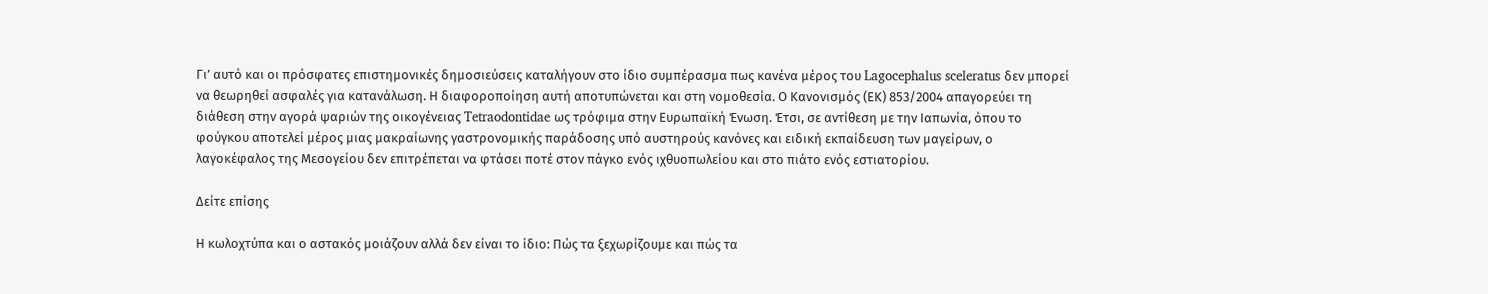Γι’ αυτό και οι πρόσφατες επιστημονικές δημοσιεύσεις καταλήγουν στο ίδιο συμπέρασμα πως κανένα μέρος του Lagocephalus sceleratus δεν μπορεί να θεωρηθεί ασφαλές για κατανάλωση. Η διαφοροποίηση αυτή αποτυπώνεται και στη νομοθεσία. Ο Κανονισμός (ΕΚ) 853/2004 απαγορεύει τη διάθεση στην αγορά ψαριών της οικογένειας Tetraodontidae ως τρόφιμα στην Ευρωπαϊκή Ένωση. Έτσι, σε αντίθεση με την Ιαπωνία, όπου το φούγκου αποτελεί μέρος μιας μακραίωνης γαστρονομικής παράδοσης υπό αυστηρούς κανόνες και ειδική εκπαίδευση των μαγείρων, ο λαγοκέφαλος της Μεσογείου δεν επιτρέπεται να φτάσει ποτέ στον πάγκο ενός ιχθυοπωλείου και στο πιάτο ενός εστιατορίου.

Δείτε επίσης

Η κωλοχτύπα και ο αστακός μοιάζουν αλλά δεν είναι το ίδιο: Πώς τα ξεχωρίζουμε και πώς τα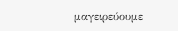μαγειρεύουμε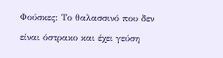Φούσκες: Το θαλασσινό που δεν είναι όστρακο και έχει γεύση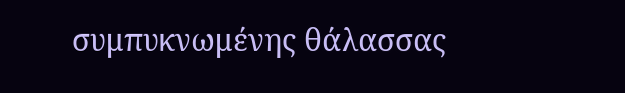συμπυκνωμένης θάλασσας